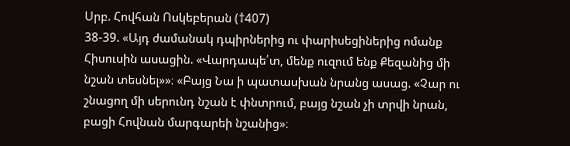Սրբ. Հովհան Ոսկեբերան (†407)
38-39. «Այդ ժամանակ դպիրներից ու փարիսեցիներից ոմանք Հիսուսին ասացին. «Վարդապե՛տ, մենք ուզում ենք Քեզանից մի նշան տեսնել»»։ «Բայց Նա ի պատասխան նրանց ասաց. «Չար ու շնացող մի սերունդ նշան է փնտրում, բայց նշան չի տրվի նրան, բացի Հովնան մարգարեի նշանից»։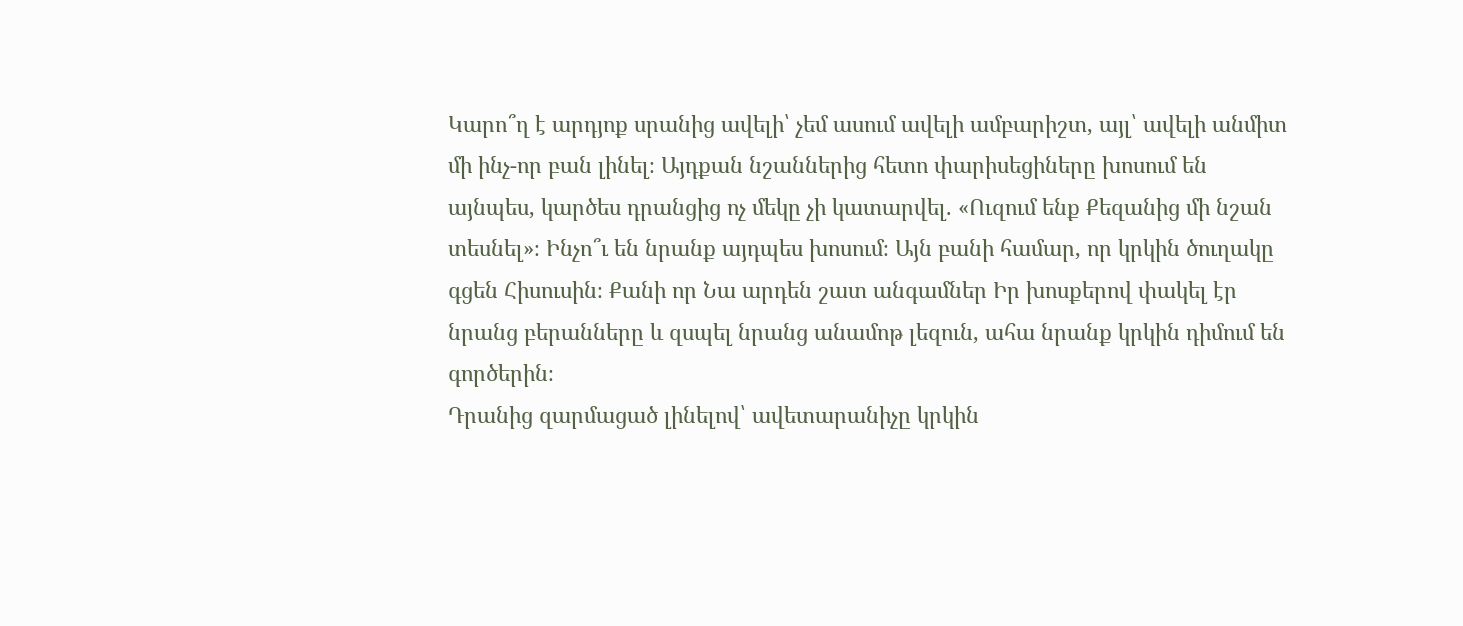Կարո՞ղ է արդյոք սրանից ավելի՝ չեմ ասում ավելի ամբարիշտ, այլ՝ ավելի անմիտ մի ինչ-որ բան լինել։ Այդքան նշաններից հետո փարիսեցիները խոսում են այնպես, կարծես դրանցից ոչ մեկը չի կատարվել. «Ուզում ենք Քեզանից մի նշան տեսնել»։ Ինչո՞ւ են նրանք այդպես խոսում։ Այն բանի համար, որ կրկին ծուղակը գցեն Հիսուսին։ Քանի որ Նա արդեն շատ անգամներ Իր խոսքերով փակել էր նրանց բերանները և զսպել նրանց անամոթ լեզուն, ահա նրանք կրկին դիմում են գործերին։
Դրանից զարմացած լինելով՝ ավետարանիչը կրկին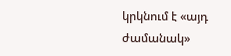կրկնում է «այդ ժամանակ»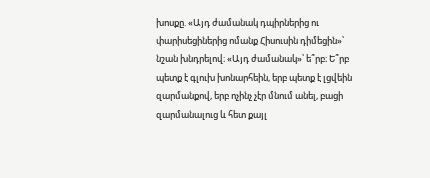խոսքը. «Այդ ժամանակ դպիրներից ու փարիսեցիներից ոմանք Հիսուսին դիմեցին»՝ նշան խնդրելով։ «Այդ ժամանակ»՝ ե՞րբ։ Ե՞րբ պետք է գլուխ խոնարհեին, երբ պետք է լցվեին զարմանքով, երբ ոչինչ չէր մնում անել, բացի զարմանալուց և հետ քայլ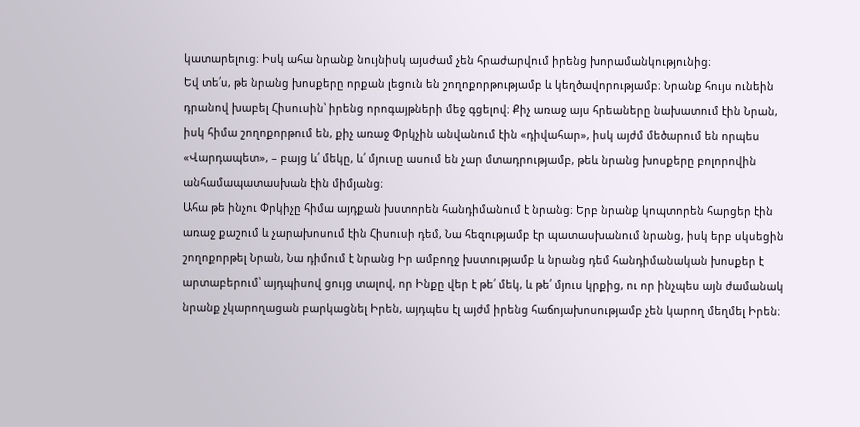կատարելուց։ Իսկ ահա նրանք նույնիսկ այսժամ չեն հրաժարվում իրենց խորամանկությունից։
Եվ տե՛ս, թե նրանց խոսքերը որքան լեցուն են շողոքորթությամբ և կեղծավորությամբ։ Նրանք հույս ունեին դրանով խաբել Հիսուսին՝ իրենց որոգայթների մեջ գցելով։ Քիչ առաջ այս հրեաները նախատում էին Նրան, իսկ հիմա շողոքորթում են, քիչ առաջ Փրկչին անվանում էին «դիվահար», իսկ այժմ մեծարում են որպես «Վարդապետ», – բայց և՛ մեկը, և՛ մյուսը ասում են չար մտադրությամբ, թեև նրանց խոսքերը բոլորովին անհամապատասխան էին միմյանց։
Ահա թե ինչու Փրկիչը հիմա այդքան խստորեն հանդիմանում է նրանց։ Երբ նրանք կոպտորեն հարցեր էին առաջ քաշում և չարախոսում էին Հիսուսի դեմ, Նա հեզությամբ էր պատասխանում նրանց, իսկ երբ սկսեցին շողոքորթել Նրան, Նա դիմում է նրանց Իր ամբողջ խստությամբ և նրանց դեմ հանդիմանական խոսքեր է արտաբերում՝ այդպիսով ցույց տալով, որ Ինքը վեր է թե՛ մեկ, և թե՛ մյուս կրքից, ու որ ինչպես այն ժամանակ նրանք չկարողացան բարկացնել Իրեն, այդպես էլ այժմ իրենց հաճոյախոսությամբ չեն կարող մեղմել Իրեն։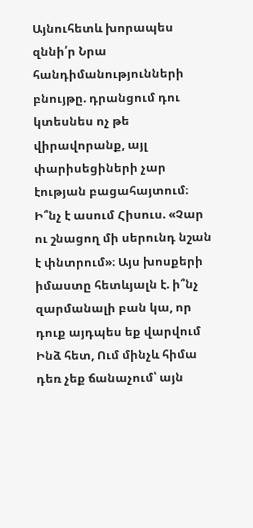Այնուհետև խորապես զննի՛ր Նրա հանդիմանությունների բնույթը. դրանցում դու կտեսնես ոչ թե վիրավորանք, այլ փարիսեցիների չար էության բացահայտում։ Ի՞նչ է ասում Հիսուս. «Չար ու շնացող մի սերունդ նշան է փնտրում»։ Այս խոսքերի իմաստը հետևյալն է. ի՞նչ զարմանալի բան կա, որ դուք այդպես եք վարվում Ինձ հետ, Ում մինչև հիմա դեռ չեք ճանաչում՝ այն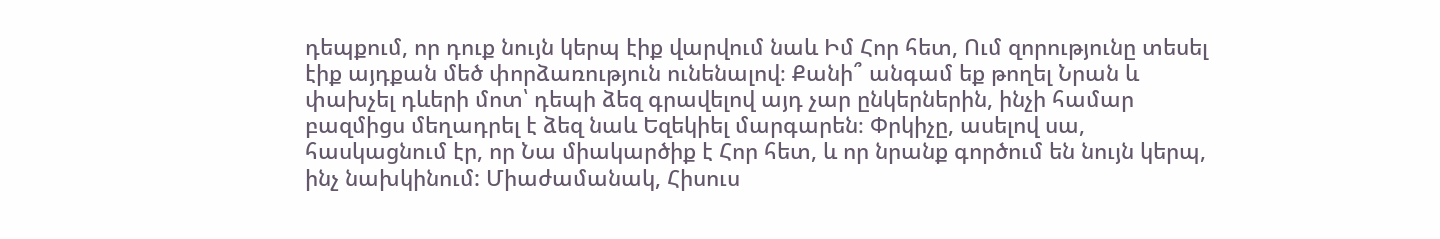դեպքում, որ դուք նույն կերպ էիք վարվում նաև Իմ Հոր հետ, Ում զորությունը տեսել էիք այդքան մեծ փորձառություն ունենալով։ Քանի՞ անգամ եք թողել Նրան և փախչել դևերի մոտ՝ դեպի ձեզ գրավելով այդ չար ընկերներին, ինչի համար բազմիցս մեղադրել է ձեզ նաև Եզեկիել մարգարեն։ Փրկիչը, ասելով սա, հասկացնում էր, որ Նա միակարծիք է Հոր հետ, և որ նրանք գործում են նույն կերպ, ինչ նախկինում: Միաժամանակ, Հիսուս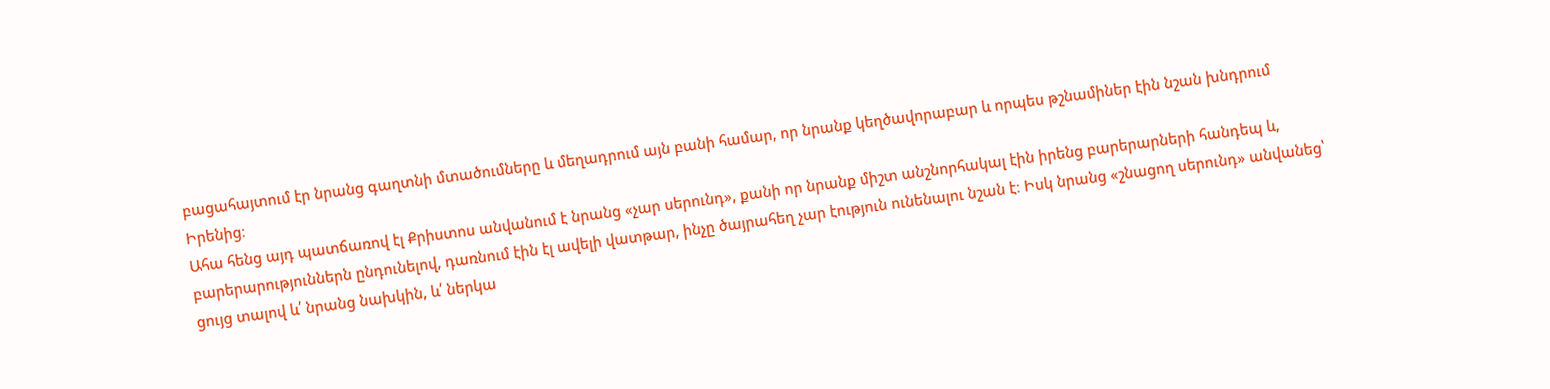բացահայտում էր նրանց գաղտնի մտածումները և մեղադրում այն բանի համար, որ նրանք կեղծավորաբար և որպես թշնամիներ էին նշան խնդրում Իրենից։
Ահա հենց այդ պատճառով էլ Քրիստոս անվանում է նրանց «չար սերունդ», քանի որ նրանք միշտ անշնորհակալ էին իրենց բարերարների հանդեպ և, բարերարություններն ընդունելով, դառնում էին էլ ավելի վատթար, ինչը ծայրահեղ չար էություն ունենալու նշան է։ Իսկ նրանց «շնացող սերունդ» անվանեց՝ ցույց տալով և՛ նրանց նախկին, և՛ ներկա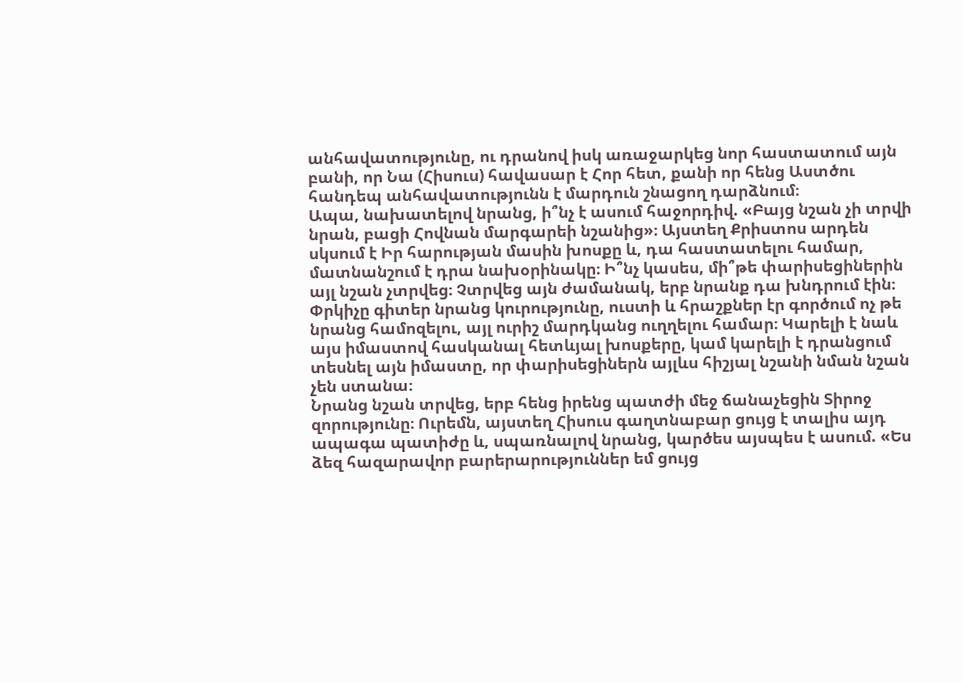անհավատությունը, ու դրանով իսկ առաջարկեց նոր հաստատում այն բանի, որ Նա (Հիսուս) հավասար է Հոր հետ, քանի որ հենց Աստծու հանդեպ անհավատությունն է մարդուն շնացող դարձնում։
Ապա, նախատելով նրանց, ի՞նչ է ասում հաջորդիվ. «Բայց նշան չի տրվի նրան, բացի Հովնան մարգարեի նշանից»։ Այստեղ Քրիստոս արդեն սկսում է Իր հարության մասին խոսքը և, դա հաստատելու համար, մատնանշում է դրա նախօրինակը։ Ի՞նչ կասես, մի՞թե փարիսեցիներին այլ նշան չտրվեց։ Չտրվեց այն ժամանակ, երբ նրանք դա խնդրում էին։ Փրկիչը գիտեր նրանց կուրությունը, ուստի և հրաշքներ էր գործում ոչ թե նրանց համոզելու, այլ ուրիշ մարդկանց ուղղելու համար։ Կարելի է նաև այս իմաստով հասկանալ հետևյալ խոսքերը, կամ կարելի է դրանցում տեսնել այն իմաստը, որ փարիսեցիներն այլևս հիշյալ նշանի նման նշան չեն ստանա։
Նրանց նշան տրվեց, երբ հենց իրենց պատժի մեջ ճանաչեցին Տիրոջ զորությունը։ Ուրեմն, այստեղ Հիսուս գաղտնաբար ցույց է տալիս այդ ապագա պատիժը և, սպառնալով նրանց, կարծես այսպես է ասում. «Ես ձեզ հազարավոր բարերարություններ եմ ցույց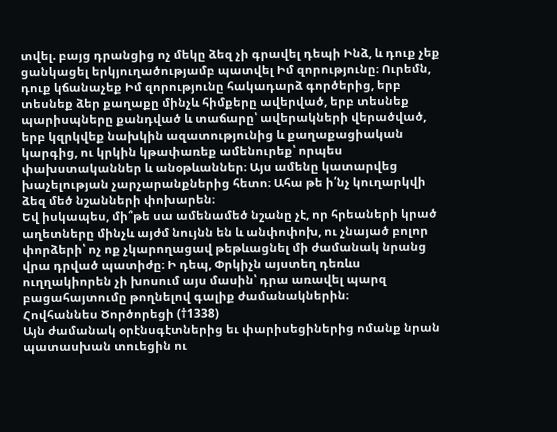տվել. բայց դրանցից ոչ մեկը ձեզ չի գրավել դեպի Ինձ, և դուք չեք ցանկացել երկյուղածությամբ պատվել Իմ զորությունը։ Ուրեմն, դուք կճանաչեք Իմ զորությունը հակադարձ գործերից, երբ տեսնեք ձեր քաղաքը մինչև հիմքերը ավերված, երբ տեսնեք պարիսպները քանդված և տաճարը՝ ավերակների վերածված, երբ կզրկվեք նախկին ազատությունից և քաղաքացիական կարգից, ու կրկին կթափառեք ամենուրեք՝ որպես փախստականներ և անօթևաններ։ Այս ամենը կատարվեց խաչելության չարչարանքներից հետո։ Ահա թե ի՛նչ կուղարկվի ձեզ մեծ նշանների փոխարեն։
Եվ իսկապես, մի՞թե սա ամենամեծ նշանը չէ, որ հրեաների կրած աղետները մինչև այժմ նույնն են և անփոփոխ, ու չնայած բոլոր փորձերի՝ ոչ ոք չկարողացավ թեթևացնել մի ժամանակ նրանց վրա դրված պատիժը։ Ի դեպ, Փրկիչն այստեղ դեռևս ուղղակիորեն չի խոսում այս մասին՝ դրա առավել պարզ բացահայտումը թողնելով գալիք ժամանակներին։
Հովհաննես Ծործորեցի (†1338)
Այն ժամանակ օրէնսգէտներից եւ փարիսեցիներից ոմանք նրան պատասխան տուեցին ու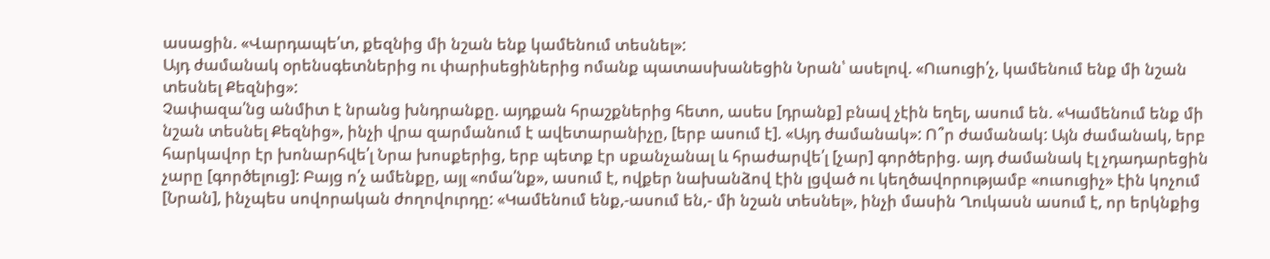ասացին. «Վարդապե՛տ, քեզնից մի նշան ենք կամենում տեսնել»:
Այդ ժամանակ օրենսգետներից ու փարիսեցիներից ոմանք պատասխանեցին Նրան՝ ասելով. «Ուսուցի՛չ, կամենում ենք մի նշան տեսնել Քեզնից»:
Չափազա՛նց անմիտ է նրանց խնդրանքը. այդքան հրաշքներից հետո, ասես [դրանք] բնավ չէին եղել, ասում են. «Կամենում ենք մի նշան տեսնել Քեզնից», ինչի վրա զարմանում է ավետարանիչը, [երբ ասում է]. «Այդ ժամանակ»: Ո՞ր ժամանակ: Այն ժամանակ, երբ հարկավոր էր խոնարհվե՛լ Նրա խոսքերից, երբ պետք էր սքանչանալ և հրաժարվե՛լ [չար] գործերից. այդ ժամանակ էլ չդադարեցին չարը [գործելուց]: Բայց ո՛չ ամենքը, այլ «ոմա՛նք», ասում է, ովքեր նախանձով էին լցված ու կեղծավորությամբ «ուսուցիչ» էին կոչում [Նրան], ինչպես սովորական ժողովուրդը: «Կամենում ենք,-ասում են,- մի նշան տեսնել», ինչի մասին Ղուկասն ասում է, որ երկնքից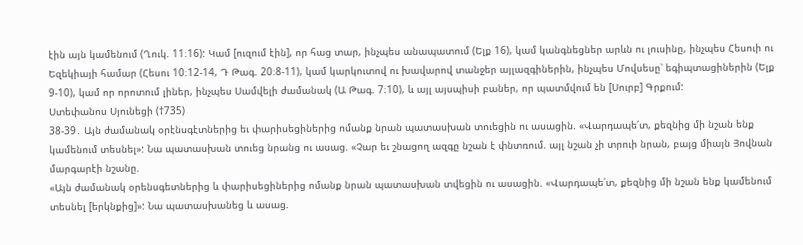էին այն կամենում (Ղուկ. 11։16): Կամ [ուզում էին], որ հաց տար, ինչպես անապատում (Ելք 16), կամ կանգնեցներ արևն ու լուսինը, ինչպես Հեսուի ու Եզեկիայի համար (Հեսու 10։12-14, Դ Թագ. 20։8-11), կամ կարկուտով ու խավարով տանջեր այլազգիներին, ինչպես Մովսեսը՝ եգիպտացիներին (Ելք 9-10), կամ որ որոտում լիներ, ինչպես Սամվելի ժամանակ (Ա Թագ. 7։10), և այլ այսպիսի բաներ, որ պատմվում են [Սուրբ] Գրքում:
Ստեփանոս Սյունեցի (†735)
38-39․ Այն ժամանակ օրէնսգէտներից եւ փարիսեցիներից ոմանք նրան պատասխան տուեցին ու ասացին. «Վարդապե՛տ, քեզնից մի նշան ենք կամենում տեսնել»: Նա պատասխան տուեց նրանց ու ասաց. «Չար եւ շնացող ազգը նշան է փնտռում. այլ նշան չի տրուի նրան, բայց միայն Յովնան մարգարէի նշանը.
«Այն ժամանակ օրենսգետներից և փարիսեցիներից ոմանք նրան պատասխան տվեցին ու ասացին. «Վարդապե՛տ, քեզնից մի նշան ենք կամենում տեսնել [երկնքից]»: Նա պատասխանեց և ասաց.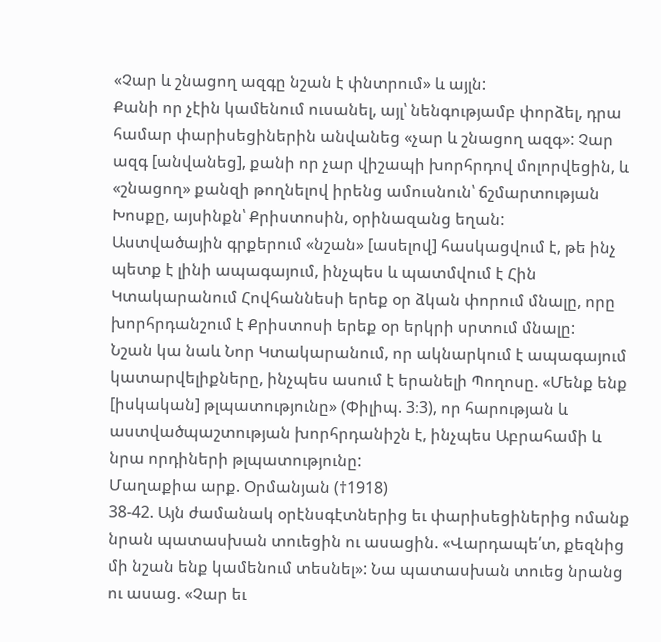«Չար և շնացող ազգը նշան է փնտրում» և այլն:
Քանի որ չէին կամենում ուսանել, այլ՝ նենգությամբ փորձել, դրա համար փարիսեցիներին անվանեց «չար և շնացող ազգ»: Չար ազգ [անվանեց], քանի որ չար վիշապի խորհրդով մոլորվեցին, և «շնացող» քանզի թողնելով իրենց ամուսնուն՝ ճշմարտության Խոսքը, այսինքն՝ Քրիստոսին, օրինազանց եղան:
Աստվածային գրքերում «նշան» [ասելով] հասկացվում է, թե ինչ պետք է լինի ապագայում, ինչպես և պատմվում է Հին Կտակարանում Հովհաննեսի երեք օր ձկան փորում մնալը, որը խորհրդանշում է Քրիստոսի երեք օր երկրի սրտում մնալը:
Նշան կա նաև Նոր Կտակարանում, որ ակնարկում է ապագայում կատարվելիքները, ինչպես ասում է երանելի Պողոսը. «Մենք ենք [իսկական] թլպատությունը» (Փիլիպ. 3։3), որ հարության և աստվածպաշտության խորհրդանիշն է, ինչպես Աբրահամի և նրա որդիների թլպատությունը:
Մաղաքիա արք. Օրմանյան (†1918)
38-42. Այն ժամանակ օրէնսգէտներից եւ փարիսեցիներից ոմանք նրան պատասխան տուեցին ու ասացին. «Վարդապե՛տ, քեզնից մի նշան ենք կամենում տեսնել»: Նա պատասխան տուեց նրանց ու ասաց. «Չար եւ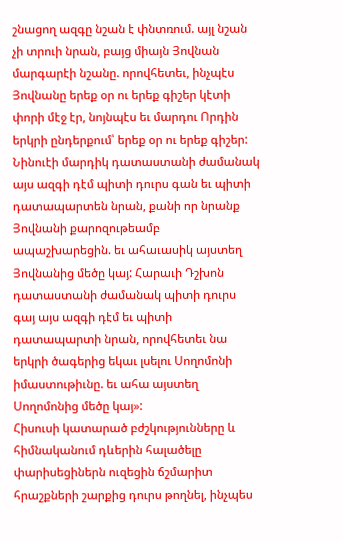շնացող ազգը նշան է փնտռում. այլ նշան չի տրուի նրան, բայց միայն Յովնան մարգարէի նշանը. որովհետեւ, ինչպէս Յովնանը երեք օր ու երեք գիշեր կէտի փորի մէջ էր, նոյնպէս եւ մարդու Որդին երկրի ընդերքում՝ երեք օր ու երեք գիշեր: Նինուէի մարդիկ դատաստանի ժամանակ այս ազգի դէմ պիտի դուրս գան եւ պիտի դատապարտեն նրան, քանի որ նրանք Յովնանի քարոզութեամբ ապաշխարեցին. եւ ահաւասիկ այստեղ Յովնանից մեծը կայ: Հարաւի Դշխոն դատաստանի ժամանակ պիտի դուրս գայ այս ազգի դէմ եւ պիտի դատապարտի նրան, որովհետեւ նա երկրի ծագերից եկաւ լսելու Սողոմոնի իմաստութիւնը. եւ ահա այստեղ Սողոմոնից մեծը կայ»:
Հիսուսի կատարած բժշկությունները և հիմնականում դևերին հալածելը փարիսեցիներն ուզեցին ճշմարիտ հրաշքների շարքից դուրս թողնել, ինչպես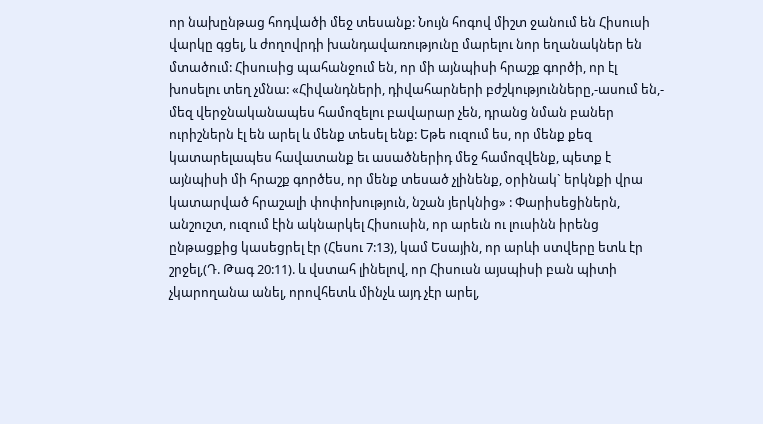որ նախընթաց հոդվածի մեջ տեսանք: Նույն հոգով միշտ ջանում են Հիսուսի վարկը գցել, և ժողովրդի խանդավառությունը մարելու նոր եղանակներ են մտածում: Հիսուսից պահանջում են, որ մի այնպիսի հրաշք գործի, որ էլ խոսելու տեղ չմնա: «Հիվանդների, դիվահարների բժշկությունները,-ասում են,- մեզ վերջնականապես համոզելու բավարար չեն, դրանց նման բաներ ուրիշներն էլ են արել և մենք տեսել ենք: Եթե ուզում ես, որ մենք քեզ կատարելապես հավատանք եւ ասածներիդ մեջ համոզվենք, պետք է այնպիսի մի հրաշք գործես, որ մենք տեսած չլինենք, օրինակ` երկնքի վրա կատարված հրաշալի փոփոխություն, նշան յերկնից» : Փարիսեցիներն, անշուշտ, ուզում էին ակնարկել Հիսուսին, որ արեւն ու լուսինն իրենց ընթացքից կասեցրել էր (Հեսու 7:13), կամ Եսային, որ արևի ստվերը ետև էր շրջել,(Դ. Թագ 20:11). և վստահ լինելով, որ Հիսուսն այսպիսի բան պիտի չկարողանա անել, որովհետև մինչև այդ չէր արել,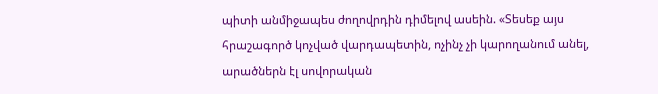պիտի անմիջապես ժողովրդին դիմելով ասեին. «Տեսեք այս հրաշագործ կոչված վարդապետին, ոչինչ չի կարողանում անել, արածներն էլ սովորական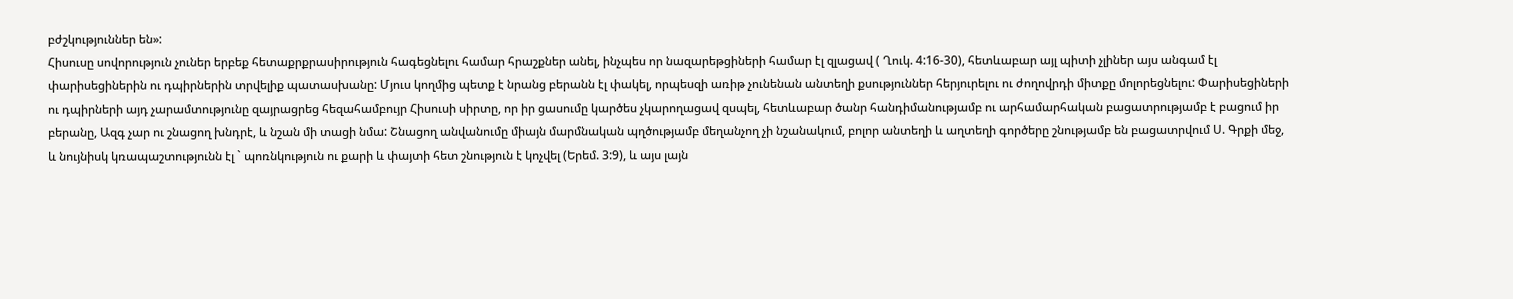բժշկություններ են»:
Հիսուսը սովորություն չուներ երբեք հետաքրքրասիրություն հագեցնելու համար հրաշքներ անել, ինչպես որ նազարեթցիների համար էլ զլացավ ( Ղուկ. 4:16-30), հետևաբար այլ պիտի չլիներ այս անգամ էլ փարիսեցիներին ու դպիրներին տրվելիք պատասխանը: Մյուս կողմից պետք է նրանց բերանն էլ փակել, որպեսզի առիթ չունենան անտեղի քսություններ հերյուրելու ու ժողովրդի միտքը մոլորեցնելու: Փարիսեցիների ու դպիրների այդ չարամտությունը զայրացրեց հեզահամբույր Հիսուսի սիրտը, որ իր ցասումը կարծես չկարողացավ զսպել, հետևաբար ծանր հանդիմանությամբ ու արհամարհական բացատրությամբ է բացում իր բերանը, Ազգ չար ու շնացող խնդրէ, և նշան մի տացի նմա: Շնացող անվանումը միայն մարմնական պղծությամբ մեղանչող չի նշանակում, բոլոր անտեղի և աղտեղի գործերը շնությամբ են բացատրվում Ս. Գրքի մեջ, և նույնիսկ կռապաշտությունն էլ ` պոռնկություն ու քարի և փայտի հետ շնություն է կոչվել (Երեմ. 3:9), և այս լայն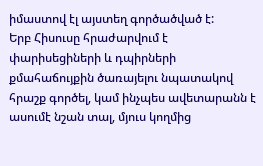իմաստով էլ այստեղ գործածված է:
Երբ Հիսուսը հրաժարվում է փարիսեցիների և դպիրների քմահաճույքին ծառայելու նպատակով հրաշք գործել, կամ ինչպես ավետարանն է ասումէ նշան տալ, մյուս կողմից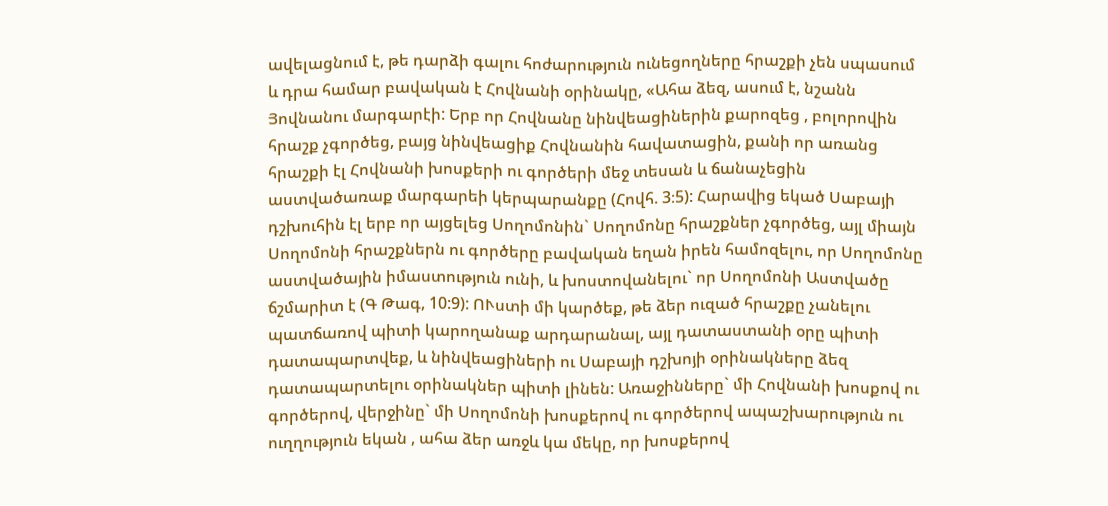ավելացնում է, թե դարձի գալու հոժարություն ունեցողները հրաշքի չեն սպասում և դրա համար բավական է Հովնանի օրինակը, «Ահա ձեզ, ասում է, նշանն Յովնանու մարգարէի: Երբ որ Հովնանը նինվեացիներին քարոզեց , բոլորովին հրաշք չգործեց, բայց նինվեացիք Հովնանին հավատացին, քանի որ առանց հրաշքի էլ Հովնանի խոսքերի ու գործերի մեջ տեսան և ճանաչեցին աստվածառաք մարգարեի կերպարանքը (Հովհ. 3։5): Հարավից եկած Սաբայի դշխուհին էլ երբ որ այցելեց Սողոմոնին` Սողոմոնը հրաշքներ չգործեց, այլ միայն Սողոմոնի հրաշքներն ու գործերը բավական եղան իրեն համոզելու, որ Սողոմոնը աստվածային իմաստություն ունի, և խոստովանելու` որ Սողոմոնի Աստվածը ճշմարիտ է (Գ Թագ, 10:9): ՈՒստի մի կարծեք, թե ձեր ուզած հրաշքը չանելու պատճառով պիտի կարողանաք արդարանալ, այլ դատաստանի օրը պիտի դատապարտվեք, և նինվեացիների ու Սաբայի դշխոյի օրինակները ձեզ դատապարտելու օրինակներ պիտի լինեն: Առաջինները` մի Հովնանի խոսքով ու գործերով, վերջինը` մի Սողոմոնի խոսքերով ու գործերով ապաշխարություն ու ուղղություն եկան , ահա ձեր առջև կա մեկը, որ խոսքերով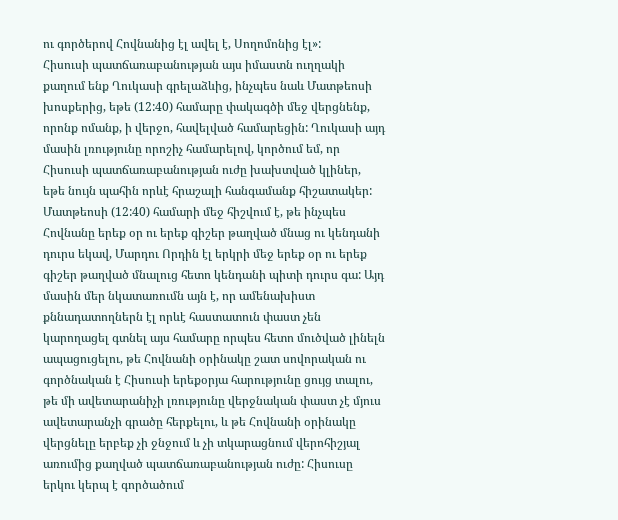ու գործերով Հովնանից էլ ավել է, Սողոմոնից էլ»:
Հիսուսի պատճառաբանության այս իմաստն ուղղակի քաղում ենք Ղուկասի գրելաձևից, ինչպես նաև Մատթեոսի խոսքերից, եթե (12:40) համարը փակագծի մեջ վերցնենք, որոնք ոմանք, ի վերջո, հավելված համարեցին: Ղուկասի այդ մասին լռությունը որոշիչ համարելով, կործում եմ, որ Հիսուսի պատճառաբանության ուժը խախտված կլիներ, եթե նույն պահին որևէ հրաշալի հանգամանք հիշատակեր: Մատթեոսի (12:40) համարի մեջ հիշվում է, թե ինչպես Հովնանը երեք օր ու երեք գիշեր թաղված մնաց ու կենդանի դուրս եկավ, Մարդու Որդին էլ երկրի մեջ երեք օր ու երեք գիշեր թաղված մնալուց հետո կենդանի պիտի դուրս գա: Այդ մասին մեր նկատառումն այն է, որ ամենախիստ քննադատողներն էլ որևէ հաստատուն փաստ չեն կարողացել գտնել այս համարը որպես հետո մուծված լինելն ապացուցելու, թե Հովնանի օրինակը շատ սովորական ու գործնական է Հիսուսի երեքօրյա հարությունը ցույց տալու, թե մի ավետարանիչի լռությունը վերջնական փաստ չէ մյուս ավետարանչի գրածը հերքելու, և թե Հովնանի օրինակը վերցնելը երբեք չի ջնջում և չի տկարացնում վերոհիշյալ առումից քաղված պատճառաբանության ուժը: Հիսուսը երկու կերպ է գործածում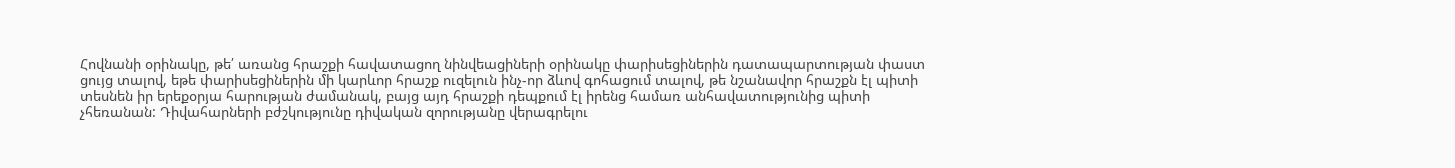Հովնանի օրինակը, թե՛ առանց հրաշքի հավատացող նինվեացիների օրինակը փարիսեցիներին դատապարտության փաստ ցույց տալով, եթե փարիսեցիներին մի կարևոր հրաշք ուզելուն ինչ-որ ձևով գոհացում տալով, թե նշանավոր հրաշքն էլ պիտի տեսնեն իր երեքօրյա հարության ժամանակ, բայց այդ հրաշքի դեպքում էլ իրենց համառ անհավատությունից պիտի չհեռանան: Դիվահարների բժշկությունը դիվական զորությանը վերագրելու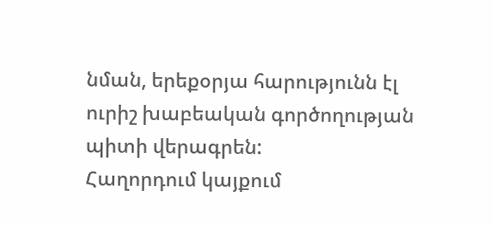նման, երեքօրյա հարությունն էլ ուրիշ խաբեական գործողության պիտի վերագրեն:
Հաղորդում կայքում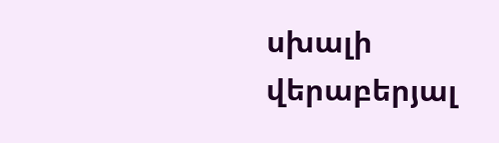սխալի վերաբերյալ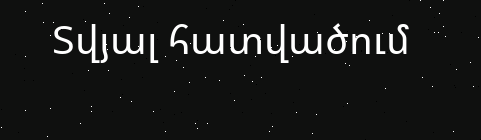Տվյալ հատվածում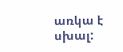առկա է սխալ: